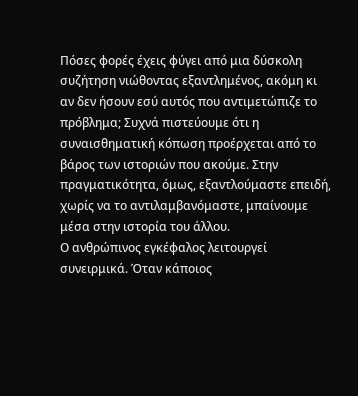Πόσες φορές έχεις φύγει από μια δύσκολη συζήτηση νιώθοντας εξαντλημένος, ακόμη κι αν δεν ήσουν εσύ αυτός που αντιμετώπιζε το πρόβλημα; Συχνά πιστεύουμε ότι η συναισθηματική κόπωση προέρχεται από το βάρος των ιστοριών που ακούμε. Στην πραγματικότητα, όμως, εξαντλούμαστε επειδή, χωρίς να το αντιλαμβανόμαστε, μπαίνουμε μέσα στην ιστορία του άλλου.
Ο ανθρώπινος εγκέφαλος λειτουργεί συνειρμικά. Όταν κάποιος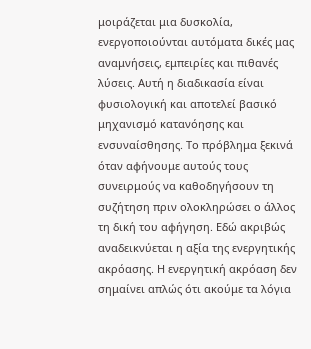μοιράζεται μια δυσκολία, ενεργοποιούνται αυτόματα δικές μας αναμνήσεις, εμπειρίες και πιθανές λύσεις. Αυτή η διαδικασία είναι φυσιολογική και αποτελεί βασικό μηχανισμό κατανόησης και ενσυναίσθησης. Το πρόβλημα ξεκινά όταν αφήνουμε αυτούς τους συνειρμούς να καθοδηγήσουν τη συζήτηση πριν ολοκληρώσει ο άλλος τη δική του αφήγηση. Εδώ ακριβώς αναδεικνύεται η αξία της ενεργητικής ακρόασης. Η ενεργητική ακρόαση δεν σημαίνει απλώς ότι ακούμε τα λόγια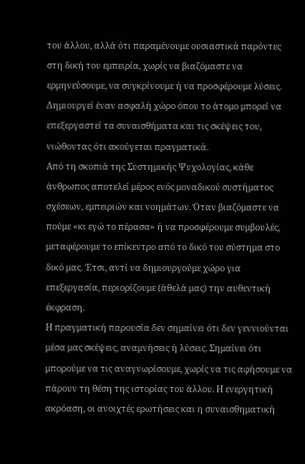του άλλου, αλλά ότι παραμένουμε ουσιαστικά παρόντες στη δική του εμπειρία, χωρίς να βιαζόμαστε να ερμηνεύσουμε, να συγκρίνουμε ή να προσφέρουμε λύσεις. Δημιουργεί έναν ασφαλή χώρο όπου το άτομο μπορεί να επεξεργαστεί τα συναισθήματα και τις σκέψεις του, νιώθοντας ότι ακούγεται πραγματικά.
Από τη σκοπιά της Συστημικής Ψυχολογίας, κάθε άνθρωπος αποτελεί μέρος ενός μοναδικού συστήματος σχέσεων, εμπειριών και νοημάτων. Όταν βιαζόμαστε να πούμε «κι εγώ το πέρασα» ή να προσφέρουμε συμβουλές, μεταφέρουμε το επίκεντρο από το δικό του σύστημα στο δικό μας. Έτσι, αντί να δημιουργούμε χώρο για επεξεργασία, περιορίζουμε (άθελά μας) την αυθεντική έκφραση.
Η πραγματική παρουσία δεν σημαίνει ότι δεν γεννιούνται μέσα μας σκέψεις, αναμνήσεις ή λύσεις. Σημαίνει ότι μπορούμε να τις αναγνωρίσουμε, χωρίς να τις αφήσουμε να πάρουν τη θέση της ιστορίας του άλλου. Η ενεργητική ακρόαση, οι ανοιχτές ερωτήσεις και η συναισθηματική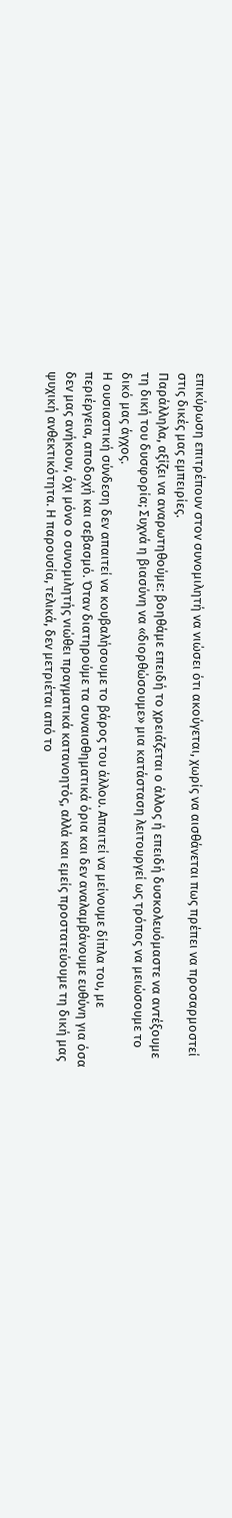επικύρωση επιτρέπουν στον συνομιλητή να νιώσει ότι ακούγεται, χωρίς να αισθάνεται πως πρέπει να προσαρμοστεί στις δικές μας εμπειρίες.
Παράλληλα, αξίζει να αναρωτηθούμε: βοηθάμε επειδή το χρειάζεται ο άλλος ή επειδή δυσκολευόμαστε να αντέξουμε τη δική του δυσφορία; Συχνά η βιασύνη να «διορθώσουμε» μια κατάσταση λειτουργεί ως τρόπος να μειώσουμε το δικό μας άγχος.
Η ουσιαστική σύνδεση δεν απαιτεί να κουβαλήσουμε το βάρος του άλλου. Απαιτεί να μείνουμε δίπλα του, με περιέργεια, αποδοχή και σεβασμό. Όταν διατηρούμε τα συναισθηματικά όρια και δεν αναλαμβάνουμε ευθύνη για όσα δεν μας ανήκουν, όχι μόνο ο συνομιλητής νιώθει πραγματικά κατανοητός, αλλά και εμείς προστατεύουμε τη δική μας ψυχική ανθεκτικότητα. Η παρουσία, τελικά, δεν μετριέται από το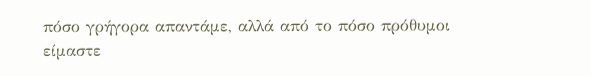πόσο γρήγορα απαντάμε, αλλά από το πόσο πρόθυμοι είμαστε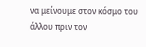να μείνουμε στον κόσμο του άλλου πριν τον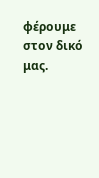φέρουμε στον δικό μας.